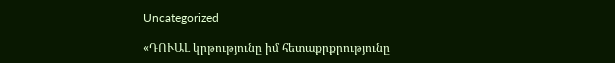Uncategorized

«ԴՈՒԱԼ կրթությունը իմ հետաքրքրությունը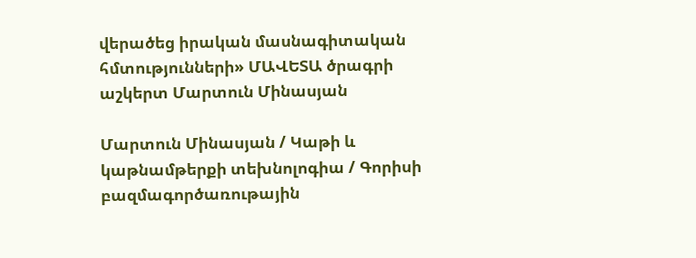վերածեց իրական մասնագիտական հմտությունների» ՄԱՎԵՏԱ ծրագրի աշկերտ Մարտուն Մինասյան

Մարտուն Մինասյան / Կաթի և կաթնամթերքի տեխնոլոգիա / Գորիսի բազմագործառութային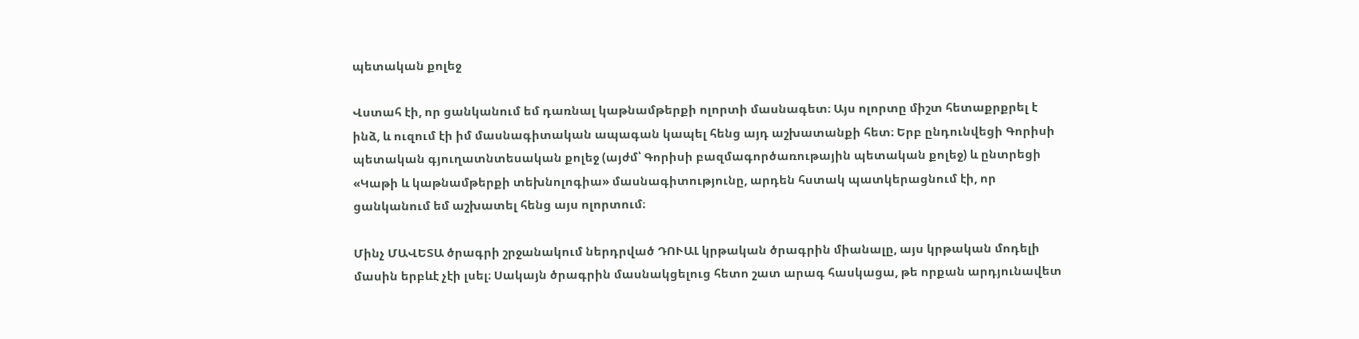պետական քոլեջ

Վստահ էի, որ ցանկանում եմ դառնալ կաթնամթերքի ոլորտի մասնագետ։ Այս ոլորտը միշտ հետաքրքրել է ինձ, և ուզում էի իմ մասնագիտական ապագան կապել հենց այդ աշխատանքի հետ։ Երբ ընդունվեցի Գորիսի պետական գյուղատնտեսական քոլեջ (այժմ՝ Գորիսի բազմագործառութային պետական քոլեջ) և ընտրեցի «Կաթի և կաթնամթերքի տեխնոլոգիա» մասնագիտությունը, արդեն հստակ պատկերացնում էի, որ ցանկանում եմ աշխատել հենց այս ոլորտում։

Մինչ ՄԱՎԵՏԱ ծրագրի շրջանակում ներդրված ԴՈՒԱԼ կրթական ծրագրին միանալը, այս կրթական մոդելի մասին երբևէ չէի լսել։ Սակայն ծրագրին մասնակցելուց հետո շատ արագ հասկացա, թե որքան արդյունավետ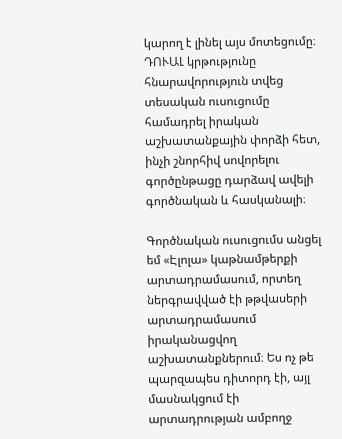կարող է լինել այս մոտեցումը։ ԴՈՒԱԼ կրթությունը հնարավորություն տվեց տեսական ուսուցումը համադրել իրական աշխատանքային փորձի հետ, ինչի շնորհիվ սովորելու գործընթացը դարձավ ավելի գործնական և հասկանալի։

Գործնական ուսուցումս անցել եմ «Էլոլա» կաթնամթերքի արտադրամասում, որտեղ ներգրավված էի թթվասերի արտադրամասում իրականացվող աշխատանքներում։ Ես ոչ թե պարզապես դիտորդ էի, այլ մասնակցում էի արտադրության ամբողջ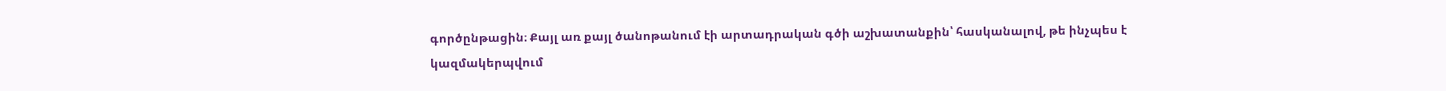գործընթացին։ Քայլ առ քայլ ծանոթանում էի արտադրական գծի աշխատանքին՝ հասկանալով, թե ինչպես է կազմակերպվում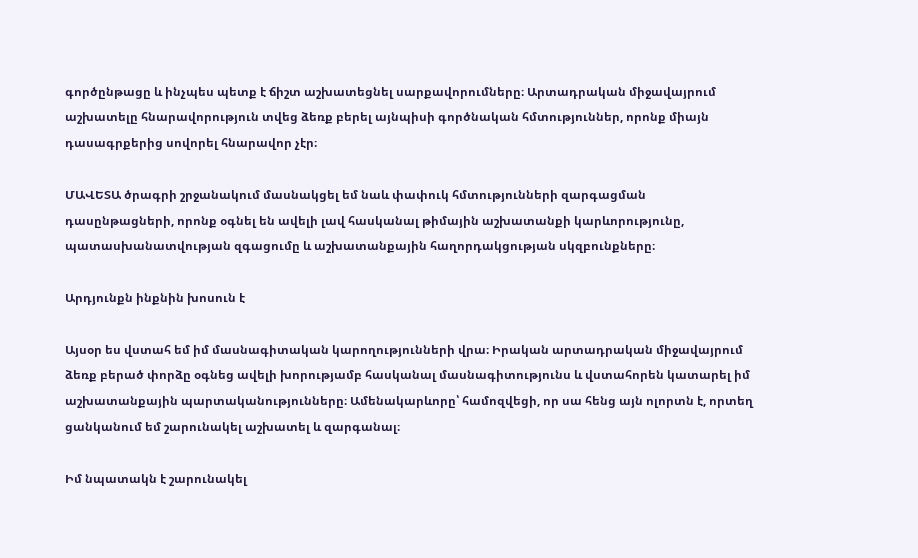գործընթացը և ինչպես պետք է ճիշտ աշխատեցնել սարքավորումները։ Արտադրական միջավայրում աշխատելը հնարավորություն տվեց ձեռք բերել այնպիսի գործնական հմտություններ, որոնք միայն դասագրքերից սովորել հնարավոր չէր։

ՄԱՎԵՏԱ ծրագրի շրջանակում մասնակցել եմ նաև փափուկ հմտությունների զարգացման դասընթացների, որոնք օգնել են ավելի լավ հասկանալ թիմային աշխատանքի կարևորությունը, պատասխանատվության զգացումը և աշխատանքային հաղորդակցության սկզբունքները։

Արդյունքն ինքնին խոսուն է

Այսօր ես վստահ եմ իմ մասնագիտական կարողությունների վրա։ Իրական արտադրական միջավայրում ձեռք բերած փորձը օգնեց ավելի խորությամբ հասկանալ մասնագիտությունս և վստահորեն կատարել իմ աշխատանքային պարտականությունները։ Ամենակարևորը՝ համոզվեցի, որ սա հենց այն ոլորտն է, որտեղ ցանկանում եմ շարունակել աշխատել և զարգանալ։

Իմ նպատակն է շարունակել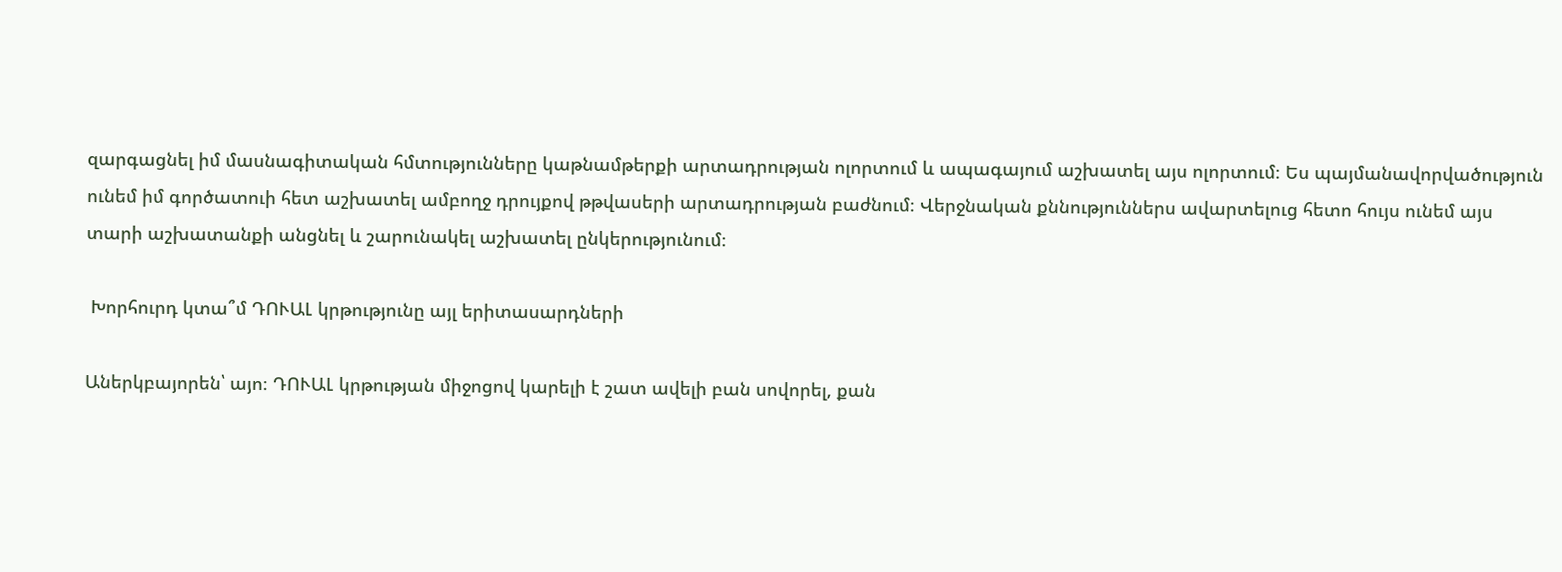զարգացնել իմ մասնագիտական հմտությունները կաթնամթերքի արտադրության ոլորտում և ապագայում աշխատել այս ոլորտում։ Ես պայմանավորվածություն ունեմ իմ գործատուի հետ աշխատել ամբողջ դրույքով թթվասերի արտադրության բաժնում։ Վերջնական քննություններս ավարտելուց հետո հույս ունեմ այս տարի աշխատանքի անցնել և շարունակել աշխատել ընկերությունում։

 Խորհուրդ կտա՞մ ԴՈՒԱԼ կրթությունը այլ երիտասարդների

Աներկբայորեն՝ այո։ ԴՈՒԱԼ կրթության միջոցով կարելի է շատ ավելի բան սովորել, քան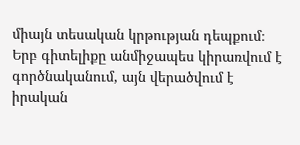միայն տեսական կրթության դեպքում։ Երբ գիտելիքը անմիջապես կիրառվում է գործնականում, այն վերածվում է իրական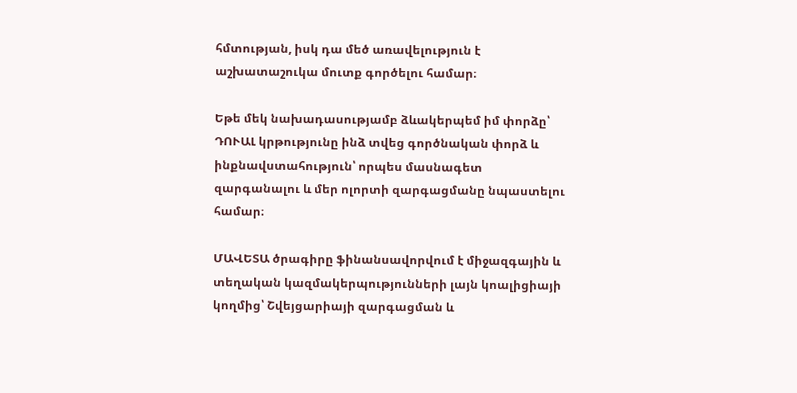հմտության, իսկ դա մեծ առավելություն է աշխատաշուկա մուտք գործելու համար։

Եթե մեկ նախադասությամբ ձևակերպեմ իմ փորձը՝ ԴՈՒԱԼ կրթությունը ինձ տվեց գործնական փորձ և ինքնավստահություն՝ որպես մասնագետ զարգանալու և մեր ոլորտի զարգացմանը նպաստելու համար։

ՄԱՎԵՏԱ ծրագիրը ֆինանսավորվում է միջազգային և տեղական կազմակերպությունների լայն կոալիցիայի կողմից՝ Շվեյցարիայի զարգացման և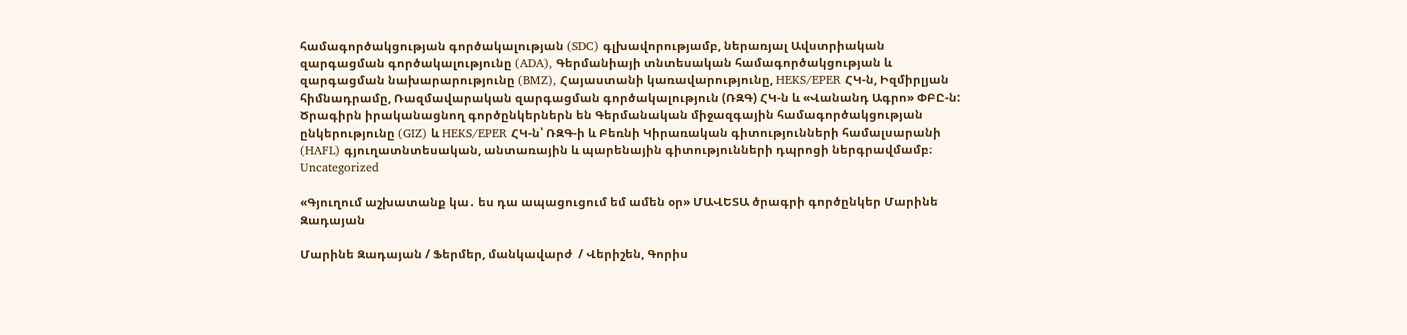համագործակցության գործակալության (SDC) գլխավորությամբ, ներառյալ Ավստրիական զարգացման գործակալությունը (ADA), Գերմանիայի տնտեսական համագործակցության և զարգացման նախարարությունը (BMZ), Հայաստանի կառավարությունը, HEKS/EPER ՀԿ-ն, Իզմիրլյան հիմնադրամը, Ռազմավարական զարգացման գործակալություն (ՌԶԳ) ՀԿ-ն և «Վանանդ Ագրո» ՓԲԸ-ն:
Ծրագիրն իրականացնող գործընկերներն են Գերմանական միջազգային համագործակցության ընկերությունը (GIZ) և HEKS/EPER ՀԿ-ն՝ ՌԶԳ-ի և Բեռնի Կիրառական գիտությունների համալսարանի (HAFL) գյուղատնտեսական, անտառային և պարենային գիտությունների դպրոցի ներգրավմամբ։
Uncategorized

«Գյուղում աշխատանք կա․ ես դա ապացուցում եմ ամեն օր» ՄԱՎԵՏԱ ծրագրի գործընկեր Մարինե Զադայան

Մարինե Զադայան / Ֆերմեր, մանկավարժ  / Վերիշեն, Գորիս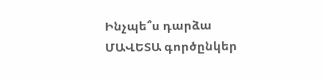Ինչպե՞ս դարձա ՄԱՎԵՏԱ գործընկեր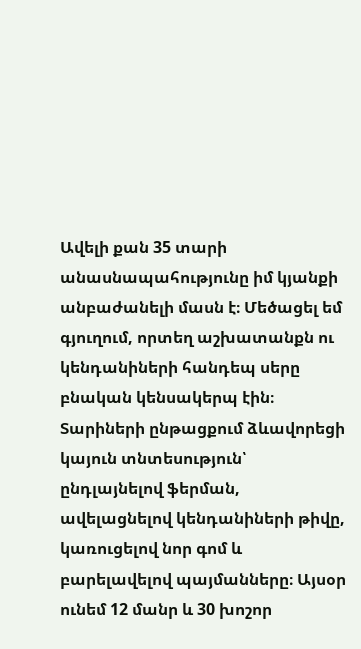Ավելի քան 35 տարի անասնապահությունը իմ կյանքի անբաժանելի մասն է։ Մեծացել եմ գյուղում, որտեղ աշխատանքն ու կենդանիների հանդեպ սերը բնական կենսակերպ էին։ Տարիների ընթացքում ձևավորեցի կայուն տնտեսություն՝ ընդլայնելով ֆերման, ավելացնելով կենդանիների թիվը, կառուցելով նոր գոմ և բարելավելով պայմանները։ Այսօր ունեմ 12 մանր և 30 խոշոր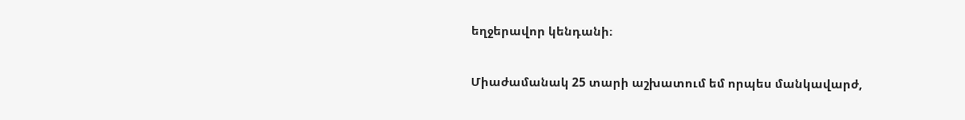եղջերավոր կենդանի։

Միաժամանակ 25 տարի աշխատում եմ որպես մանկավարժ,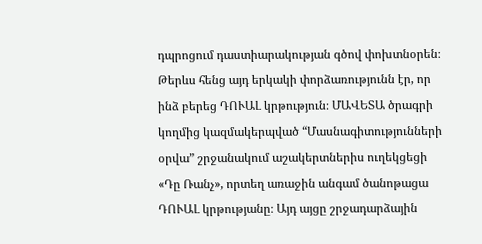դպրոցում դաստիարակության գծով փոխտնօրեն։ Թերևս հենց այդ երկակի փորձառությունն էր, որ ինձ բերեց ԴՈՒԱԼ կրթություն։ ՄԱՎԵՏԱ ծրագրի կողմից կազմակերպված “Մասնագիտությունների օրվա” շրջանակում աշակերտներիս ուղեկցեցի «Դը Ռանչ», որտեղ առաջին անգամ ծանոթացա ԴՈՒԱԼ կրթությանը։ Այդ այցը շրջադարձային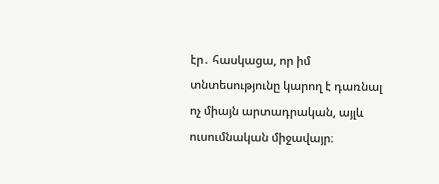էր․ հասկացա, որ իմ տնտեսությունը կարող է դառնալ ոչ միայն արտադրական, այլև ուսումնական միջավայր։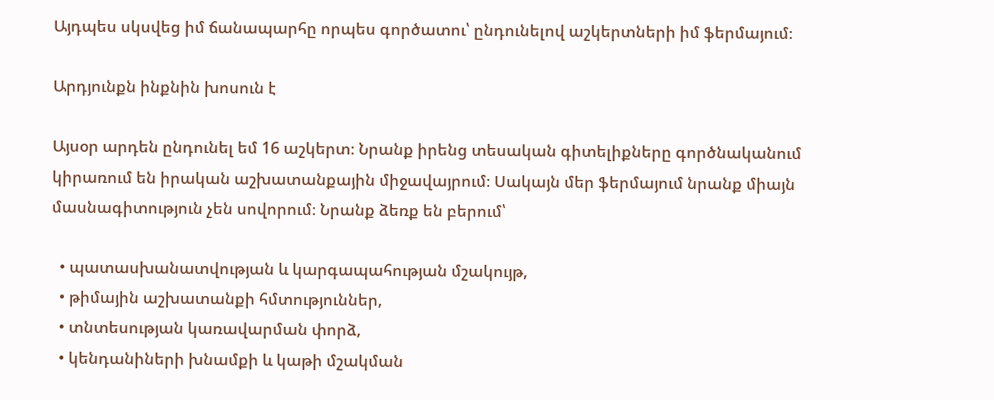Այդպես սկսվեց իմ ճանապարհը որպես գործատու՝ ընդունելով աշկերտների իմ ֆերմայում։

Արդյունքն ինքնին խոսուն է

Այսօր արդեն ընդունել եմ 16 աշկերտ։ Նրանք իրենց տեսական գիտելիքները գործնականում կիրառում են իրական աշխատանքային միջավայրում։ Սակայն մեր ֆերմայում նրանք միայն մասնագիտություն չեն սովորում։ Նրանք ձեռք են բերում՝

  • պատասխանատվության և կարգապահության մշակույթ,
  • թիմային աշխատանքի հմտություններ,
  • տնտեսության կառավարման փորձ,
  • կենդանիների խնամքի և կաթի մշակման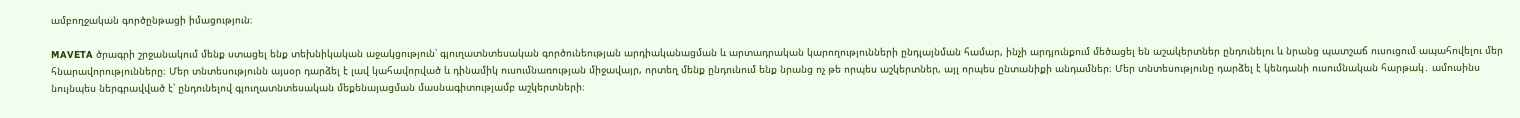ամբողջական գործընթացի իմացություն։

MAVETA ծրագրի շրջանակում մենք ստացել ենք տեխնիկական աջակցություն՝ գյուղատնտեսական գործունեության արդիականացման և արտադրական կարողությունների ընդլայնման համար, ինչի արդյունքում մեծացել են աշակերտներ ընդունելու և նրանց պատշաճ ուսուցում ապահովելու մեր հնարավորությունները։ Մեր տնտեսությունն այսօր դարձել է լավ կահավորված և դինամիկ ուսումնառության միջավայր, որտեղ մենք ընդունում ենք նրանց ոչ թե որպես աշկերտներ, այլ որպես ընտանիքի անդամներ։ Մեր տնտեսությունը դարձել է կենդանի ուսումնական հարթակ․ ամուսինս նույնպես ներգրավված է՝ ընդունելով գյուղատնտեսական մեքենայացման մասնագիտությամբ աշկերտների։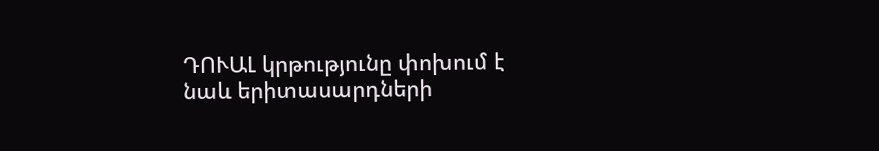ԴՈՒԱԼ կրթությունը փոխում է նաև երիտասարդների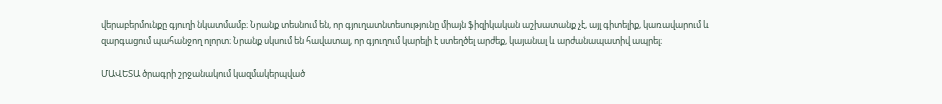վերաբերմունքը գյուղի նկատմամբ։ Նրանք տեսնում են, որ գյուղատնտեսությունը միայն ֆիզիկական աշխատանք չէ, այլ գիտելիք, կառավարում և զարգացում պահանջող ոլորտ։ Նրանք սկսում են հավատալ, որ գյուղում կարելի է ստեղծել արժեք, կայանալ և արժանապատիվ ապրել։

ՄԱՎԵՏԱ ծրագրի շրջանակում կազմակերպված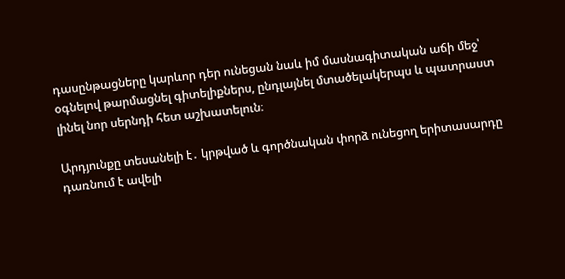դասընթացները կարևոր դեր ունեցան նաև իմ մասնագիտական աճի մեջ՝ օգնելով թարմացնել գիտելիքներս, ընդլայնել մտածելակերպս և պատրաստ լինել նոր սերնդի հետ աշխատելուն։

Արդյունքը տեսանելի է․ կրթված և գործնական փորձ ունեցող երիտասարդը դառնում է ավելի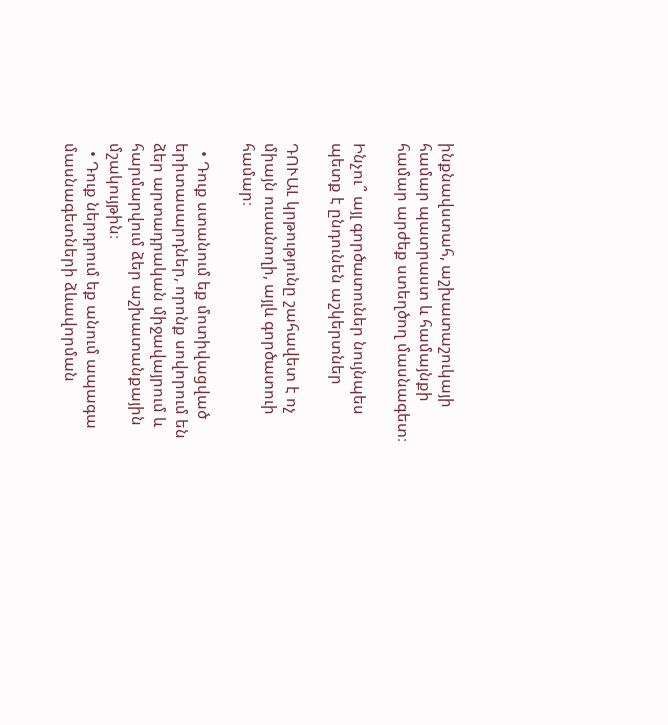ինքնավստահ, աշխատաշուկայի համար պատրաստ և համայնքի համար արժեք ստեղծող մասնագետ։

Ինչու՞ այլ գործատուներ նույնպես պետք է ընդունեն աշկերտներ

ԴՈՒԱԼ կրթությունը շահավետ է ոչ միայն ուսանողի, այլև գործատուի համար։

  • Դուք ստանում եք մոտիվացված երիտասարդներ, որոնք սովորում են ձեր արտադրական միջավայրում և հարմարվում ձեր աշխատանքային մշակույթին։
  • Դուք ներդրում եք անում ապագա մասնագետների ձևավորման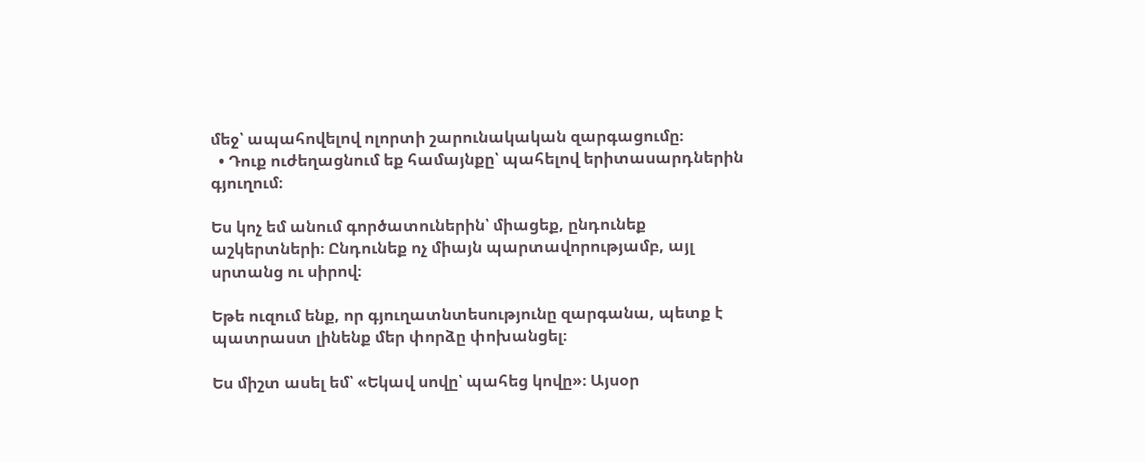մեջ՝ ապահովելով ոլորտի շարունակական զարգացումը։
  • Դուք ուժեղացնում եք համայնքը՝ պահելով երիտասարդներին գյուղում։

Ես կոչ եմ անում գործատուներին՝ միացեք, ընդունեք աշկերտների։ Ընդունեք ոչ միայն պարտավորությամբ, այլ սրտանց ու սիրով։

Եթե ուզում ենք, որ գյուղատնտեսությունը զարգանա, պետք է պատրաստ լինենք մեր փորձը փոխանցել։

Ես միշտ ասել եմ՝ «Եկավ սովը՝ պահեց կովը»։ Այսօր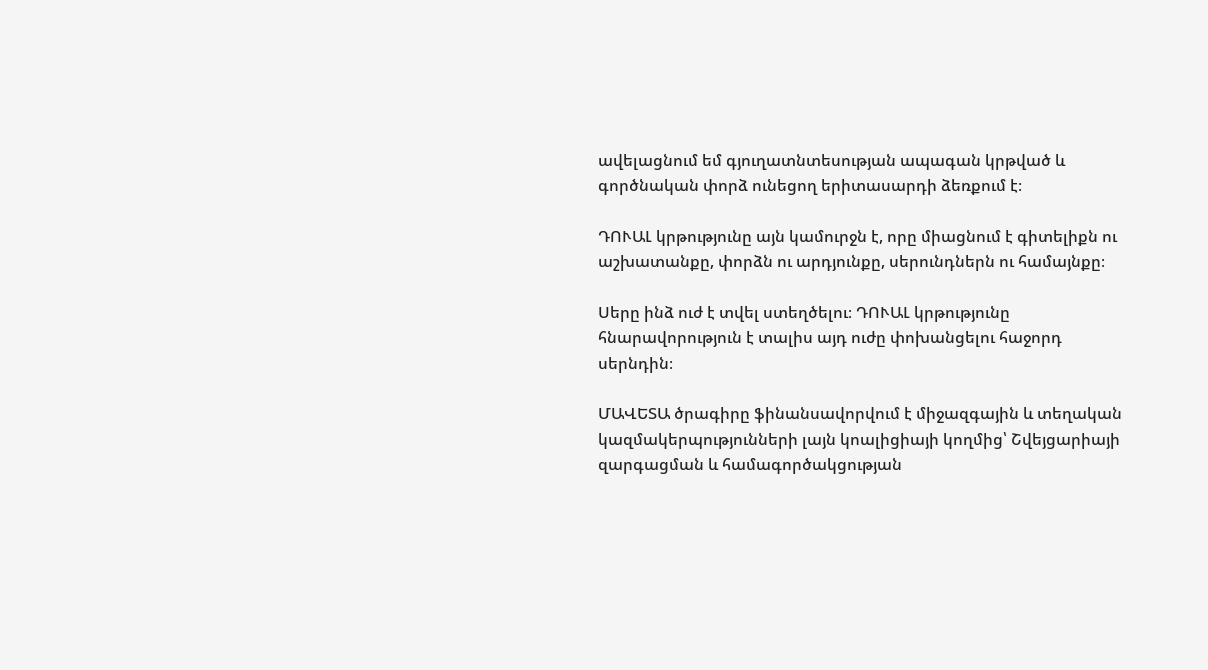ավելացնում եմ գյուղատնտեսության ապագան կրթված և գործնական փորձ ունեցող երիտասարդի ձեռքում է։

ԴՈՒԱԼ կրթությունը այն կամուրջն է, որը միացնում է գիտելիքն ու աշխատանքը, փորձն ու արդյունքը, սերունդներն ու համայնքը։

Սերը ինձ ուժ է տվել ստեղծելու։ ԴՈՒԱԼ կրթությունը հնարավորություն է տալիս այդ ուժը փոխանցելու հաջորդ սերնդին։

ՄԱՎԵՏԱ ծրագիրը ֆինանսավորվում է միջազգային և տեղական կազմակերպությունների լայն կոալիցիայի կողմից՝ Շվեյցարիայի զարգացման և համագործակցության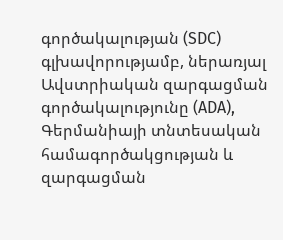գործակալության (SDC) գլխավորությամբ, ներառյալ Ավստրիական զարգացման գործակալությունը (ADA), Գերմանիայի տնտեսական համագործակցության և զարգացման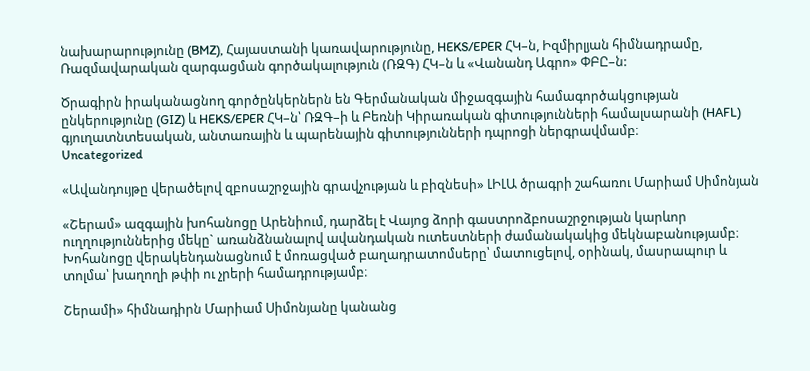նախարարությունը (BMZ), Հայաստանի կառավարությունը, HEKS/EPER ՀԿ–ն, Իզմիրլյան հիմնադրամը, Ռազմավարական զարգացման գործակալություն (ՌԶԳ) ՀԿ–ն և «Վանանդ Ագրո» ՓԲԸ–ն:

Ծրագիրն իրականացնող գործընկերներն են Գերմանական միջազգային համագործակցության ընկերությունը (GIZ) և HEKS/EPER ՀԿ–ն՝ ՌԶԳ–ի և Բեռնի Կիրառական գիտությունների համալսարանի (HAFL) գյուղատնտեսական, անտառային և պարենային գիտությունների դպրոցի ներգրավմամբ։
Uncategorized

«Ավանդույթը վերածելով զբոսաշրջային գրավչության և բիզնեսի» ԼԻԼԱ ծրագրի շահառու Մարիամ Սիմոնյան

«Շերամ» ազգային խոհանոցը Արենիում, դարձել է Վայոց ձորի գաստրոձբոսաշրջության կարևոր ուղղություններից մեկը` առանձնանալով ավանդական ուտեստների ժամանակակից մեկնաբանությամբ։ Խոհանոցը վերակենդանացնում է մոռացված բաղադրատոմսերը՝ մատուցելով, օրինակ, մասրապուր և տոլմա՝ խաղողի թփի ու չրերի համադրությամբ։

Շերամի» հիմնադիրն Մարիամ Սիմոնյանը կանանց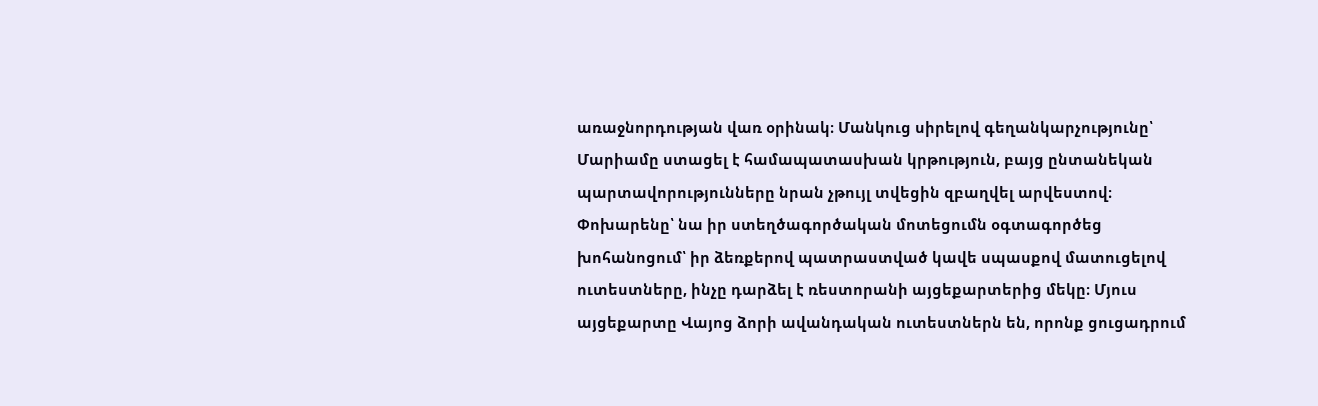առաջնորդության վառ օրինակ։ Մանկուց սիրելով գեղանկարչությունը՝ Մարիամը ստացել է համապատասխան կրթություն, բայց ընտանեկան պարտավորությունները նրան չթույլ տվեցին զբաղվել արվեստով։ Փոխարենը՝ նա իր ստեղծագործական մոտեցումն օգտագործեց խոհանոցում՝ իր ձեռքերով պատրաստված կավե սպասքով մատուցելով ուտեստները, ինչը դարձել է ռեստորանի այցեքարտերից մեկը։ Մյուս այցեքարտը Վայոց ձորի ավանդական ուտեստներն են, որոնք ցուցադրում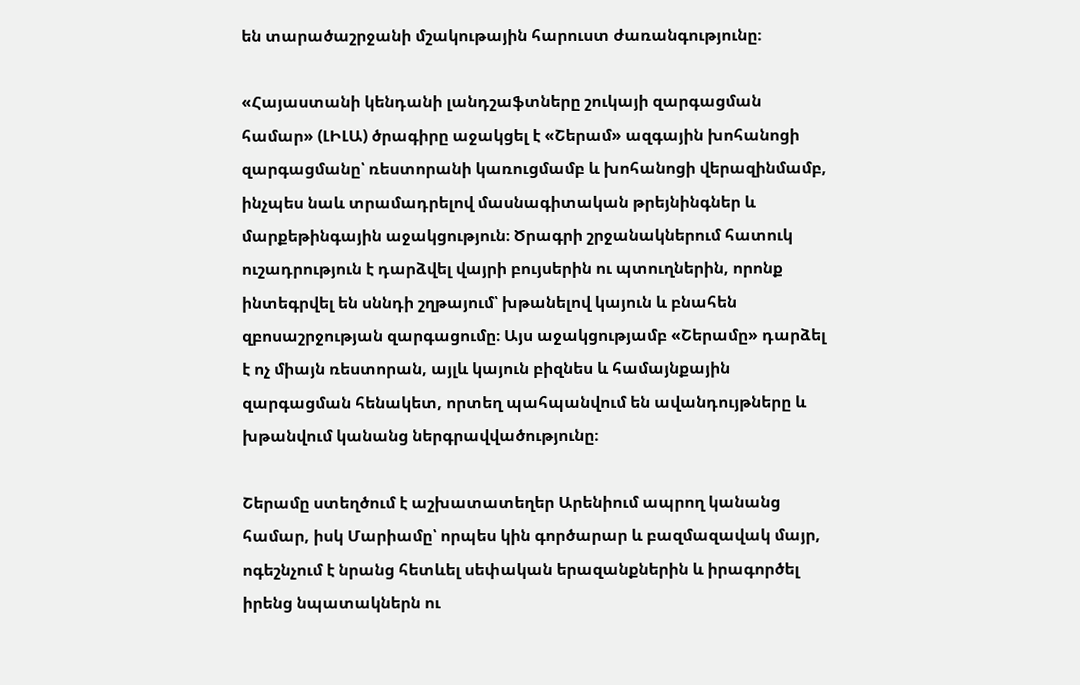են տարածաշրջանի մշակութային հարուստ ժառանգությունը։

«Հայաստանի կենդանի լանդշաֆտները շուկայի զարգացման համար» (ԼԻԼԱ) ծրագիրը աջակցել է «Շերամ» ազգային խոհանոցի զարգացմանը՝ ռեստորանի կառուցմամբ և խոհանոցի վերազինմամբ, ինչպես նաև տրամադրելով մասնագիտական թրեյնինգներ և մարքեթինգային աջակցություն։ Ծրագրի շրջանակներում հատուկ ուշադրություն է դարձվել վայրի բույսերին ու պտուղներին, որոնք ինտեգրվել են սննդի շղթայում՝ խթանելով կայուն և բնահեն զբոսաշրջության զարգացումը։ Այս աջակցությամբ «Շերամը» դարձել է ոչ միայն ռեստորան, այլև կայուն բիզնես և համայնքային զարգացման հենակետ, որտեղ պահպանվում են ավանդույթները և խթանվում կանանց ներգրավվածությունը։

Շերամը ստեղծում է աշխատատեղեր Արենիում ապրող կանանց համար, իսկ Մարիամը՝ որպես կին գործարար և բազմազավակ մայր, ոգեշնչում է նրանց հետևել սեփական երազանքներին և իրագործել իրենց նպատակներն ու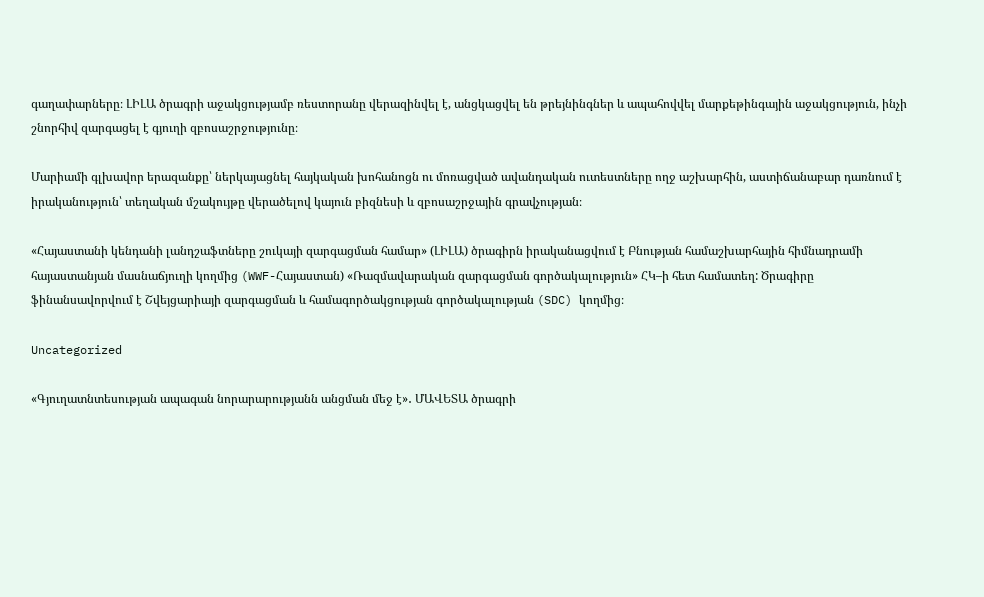գաղափարները։ ԼԻԼԱ ծրագրի աջակցությամբ ռեստորանը վերազինվել է, անցկացվել են թրեյնինգներ և ապահովվել մարքեթինգային աջակցություն, ինչի շնորհիվ զարգացել է գյուղի զբոսաշրջությունը։

Մարիամի գլխավոր երազանքը՝ ներկայացնել հայկական խոհանոցն ու մոռացված ավանդական ուտեստները ողջ աշխարհին, աստիճանաբար դառնում է իրականություն՝ տեղական մշակույթը վերածելով կայուն բիզնեսի և զբոսաշրջային գրավչության։

«Հայաստանի կենդանի լանդշաֆտները շուկայի զարգացման համար» (ԼԻԼԱ) ծրագիրն իրականացվում է Բնության համաշխարհային հիմնադրամի հայաստանյան մասնաճյուղի կողմից (WWF-Հայաստան) «Ռազմավարական զարգացման գործակալություն» ՀԿ–ի հետ համատեղ: Ծրագիրը ֆինանսավորվում է Շվեյցարիայի զարգացման և համագործակցության գործակալության (SDC) կողմից։

Uncategorized

«Գյուղատնտեսության ապագան նորարարությանն անցման մեջ է»․ ՄԱՎԵՏԱ ծրագրի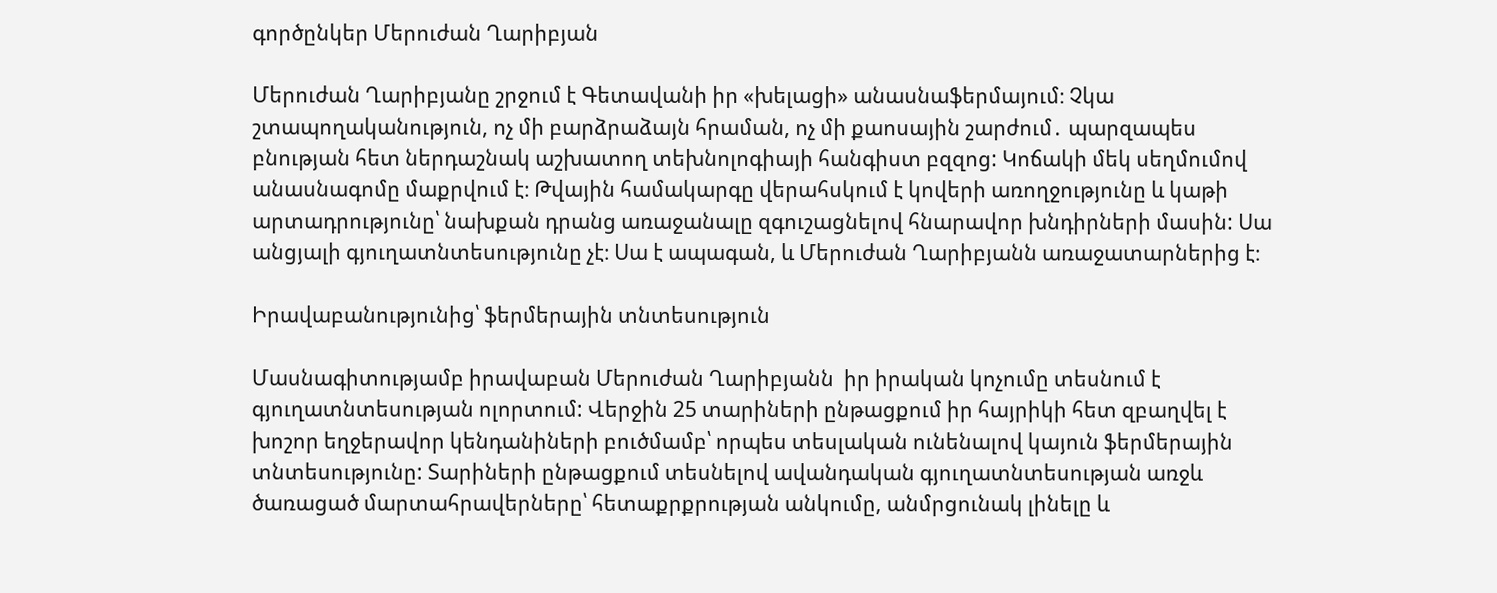գործընկեր Մերուժան Ղարիբյան

Մերուժան Ղարիբյանը շրջում է Գետավանի իր «խելացի» անասնաֆերմայում։ Չկա շտապողականություն, ոչ մի բարձրաձայն հրաման, ոչ մի քաոսային շարժում․ պարզապես բնության հետ ներդաշնակ աշխատող տեխնոլոգիայի հանգիստ բզզոց: Կոճակի մեկ սեղմումով անասնագոմը մաքրվում է։ Թվային համակարգը վերահսկում է կովերի առողջությունը և կաթի արտադրությունը՝ նախքան դրանց առաջանալը զգուշացնելով հնարավոր խնդիրների մասին: Սա անցյալի գյուղատնտեսությունը չէ։ Սա է ապագան, և Մերուժան Ղարիբյանն առաջատարներից է։

Իրավաբանությունից՝ ֆերմերային տնտեսություն

Մասնագիտությամբ իրավաբան Մերուժան Ղարիբյանն  իր իրական կոչումը տեսնում է գյուղատնտեսության ոլորտում: Վերջին 25 տարիների ընթացքում իր հայրիկի հետ զբաղվել է խոշոր եղջերավոր կենդանիների բուծմամբ՝ որպես տեսլական ունենալով կայուն ֆերմերային տնտեսությունը: Տարիների ընթացքում տեսնելով ավանդական գյուղատնտեսության առջև ծառացած մարտահրավերները՝ հետաքրքրության անկումը, անմրցունակ լինելը և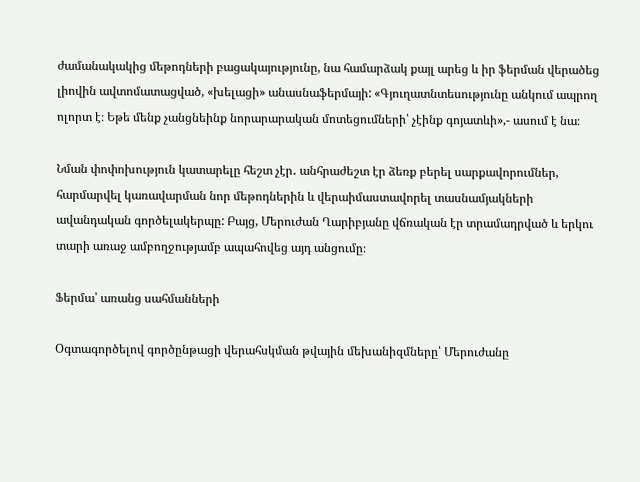ժամանակակից մեթոդների բացակայությունը, նա համարձակ քայլ արեց և իր ֆերման վերածեց լիովին ավտոմատացված, «խելացի» անասնաֆերմայի: «Գյուղատնտեսությունը անկում ապրող ոլորտ է։ Եթե մենք չանցնեինք նորարարական մոտեցումների՝ չէինք գոյատևի»,- ասում է նա։

Նման փոփոխություն կատարելը հեշտ չէր․ անհրաժեշտ էր ձեռք բերել սարքավորումներ, հարմարվել կառավարման նոր մեթոդներին և վերաիմաստավորել տասնամյակների ավանդական գործելակերպը: Բայց, Մերուժան Ղարիբյանը վճռական էր տրամադրված և երկու տարի առաջ ամբողջությամբ ապահովեց այդ անցումը։

Ֆերմա՝ առանց սահմանների

Օգտագործելով գործընթացի վերահսկման թվային մեխանիզմները՝ Մերուժանը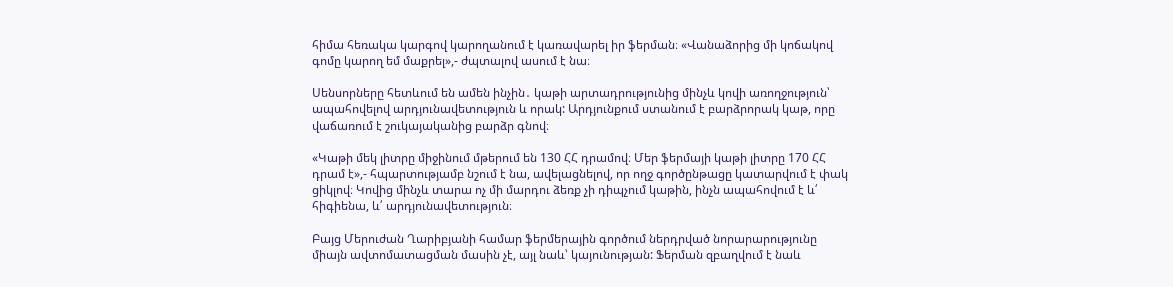հիմա հեռակա կարգով կարողանում է կառավարել իր ֆերման։ «Վանաձորից մի կոճակով գոմը կարող եմ մաքրել»,- ժպտալով ասում է նա։

Սենսորները հետևում են ամեն ինչին․ կաթի արտադրությունից մինչև կովի առողջություն՝ ապահովելով արդյունավետություն և որակ: Արդյունքում ստանում է բարձրորակ կաթ, որը վաճառում է շուկայականից բարձր գնով։

«Կաթի մեկ լիտրը միջինում մթերում են 130 ՀՀ դրամով։ Մեր ֆերմայի կաթի լիտրը 170 ՀՀ դրամ է»,- հպարտությամբ նշում է նա, ավելացնելով, որ ողջ գործընթացը կատարվում է փակ ցիկլով։ Կովից մինչև տարա ոչ մի մարդու ձեռք չի դիպչում կաթին, ինչն ապահովում է և՛ հիգիենա, և՛ արդյունավետություն։

Բայց Մերուժան Ղարիբյանի համար ֆերմերային գործում ներդրված նորարարությունը միայն ավտոմատացման մասին չէ, այլ նաև՝ կայունության: Ֆերման զբաղվում է նաև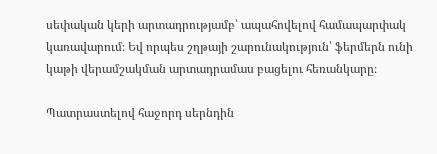սեփական կերի արտադրությամբ՝ ապահովելով համապարփակ կառավարում։ Եվ որպես շղթայի շարունակություն՝ ֆերմերն ունի կաթի վերամշակման արտադրամաս բացելու հեռանկարը։

Պատրաստելով հաջորդ սերնդին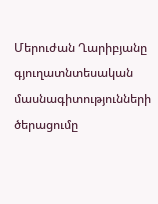Մերուժան Ղարիբյանը գյուղատնտեսական մասնագիտությունների ծերացումը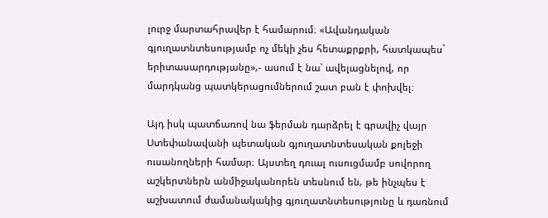լուրջ մարտահրավեր է համարում։ «Ավանդական գյուղատնտեսությամբ ոչ մեկի չես հետաքրքրի, հատկապես` երիտասարդությանը»,- ասում է նա՝ ավելացնելով, որ մարդկանց պատկերացումներում շատ բան է փոխվել։

Այդ իսկ պատճառով նա ֆերման դարձրել է գրավիչ վայր Ստեփանավանի պետական գյուղատնտեսական քոլեջի ուսանողների համար։ Այստեղ դուալ ուսուցմամբ սովորող աշկերտներն անմիջականորեն տեսնում են, թե ինչպես է աշխատում ժամանակակից գյուղատնտեսությունը և դառնում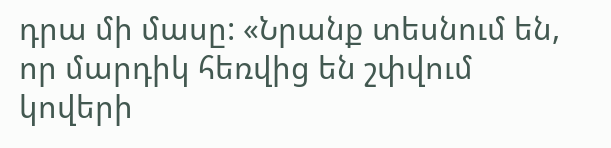դրա մի մասը: «Նրանք տեսնում են, որ մարդիկ հեռվից են շփվում կովերի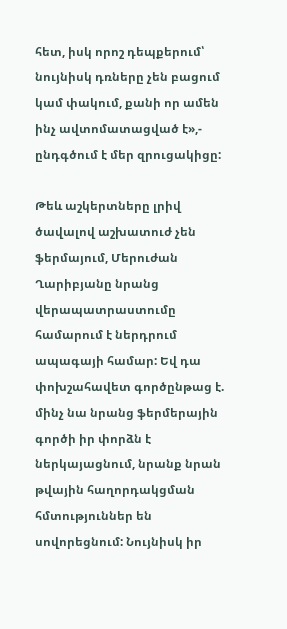հետ, իսկ որոշ դեպքերում՝ նույնիսկ դռները չեն բացում կամ փակում, քանի որ ամեն ինչ ավտոմատացված է»,- ընդգծում է մեր զրուցակիցը:

Թեև աշկերտները լրիվ ծավալով աշխատուժ չեն ֆերմայում, Մերուժան Ղարիբյանը նրանց վերապատրաստումը համարում է ներդրում ապագայի համար: Եվ դա փոխշահավետ գործընթաց է. մինչ նա նրանց ֆերմերային գործի իր փորձն է ներկայացնում, նրանք նրան թվային հաղորդակցման հմտություններ են սովորեցնում: Նույնիսկ իր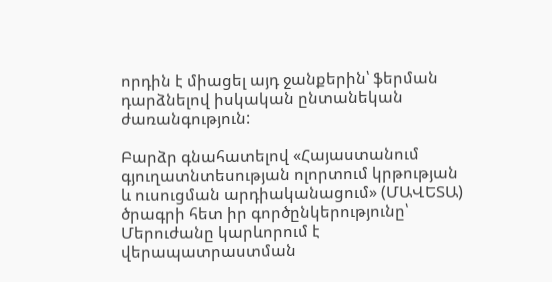որդին է միացել այդ ջանքերին՝ ֆերման դարձնելով իսկական ընտանեկան ժառանգություն:

Բարձր գնահատելով «Հայաստանում գյուղատնտեսության ոլորտում կրթության և ուսուցման արդիականացում» (ՄԱՎԵՏԱ) ծրագրի հետ իր գործընկերությունը՝ Մերուժանը կարևորում է վերապատրաստման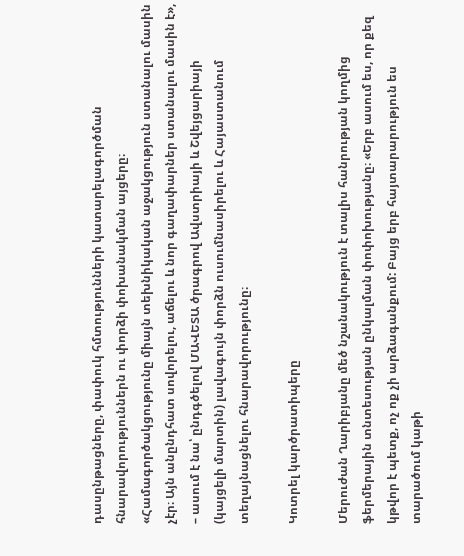դասընթացները, փափուկ հմտությունների կատարելագործման հնարավորություններն ու փորձի փոխանակման այցերը։ «Համագործակցությունը միայն տեխնիկական աջակցություն ստանալու մասին չէր։ Այն անընդհատ սովորելու, աճելու և նոր գաղափարներ ստանալու մասին է», – ասում է նա՝ ընդգծելով ՄԱՎԵՏԱ ծրագրով Ավստրիայի և Շվեյցարիայի (կայցելի մարտին) լավագույն փորձն ուսումնասիրելու և Հայաստանում տեղայնացնելու հնարավորությունը։

Կոտրել կարծրատիպերը

Մերուժան Ղարիբյանը մեծ նշանակություն է տալիս հանրության կողմից ֆերմերային տնտեսության ընկալման փոփոխությանը։ «Երբ ասում ես, որ քեզ կթվոր է պետք, ոչ ոք չի արձագանքում: Բայց երբ հայտարարություն ես տարածում կաթի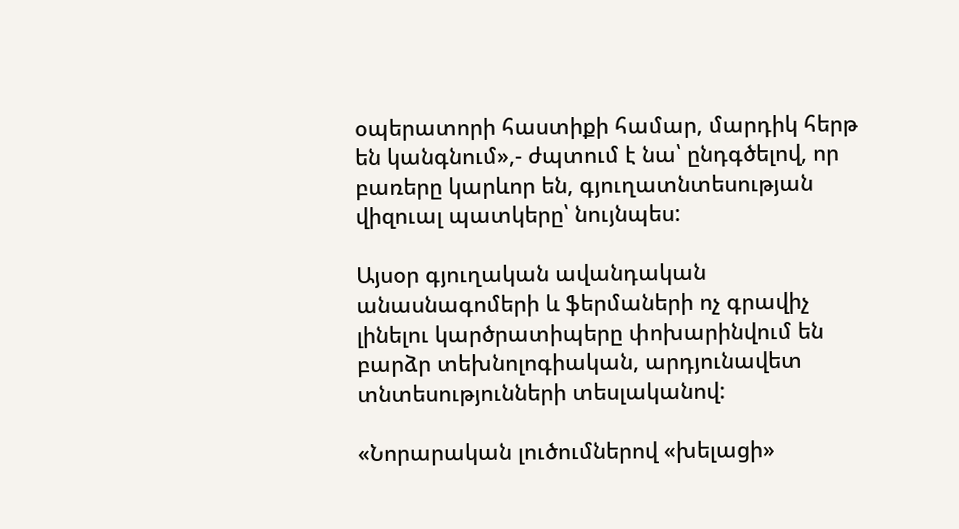օպերատորի հաստիքի համար, մարդիկ հերթ են կանգնում»,- ժպտում է նա՝ ընդգծելով, որ բառերը կարևոր են, գյուղատնտեսության վիզուալ պատկերը՝ նույնպես:

Այսօր գյուղական ավանդական անասնագոմերի և ֆերմաների ոչ գրավիչ լինելու կարծրատիպերը փոխարինվում են բարձր տեխնոլոգիական, արդյունավետ տնտեսությունների տեսլականով:

«Նորարական լուծումներով «խելացի»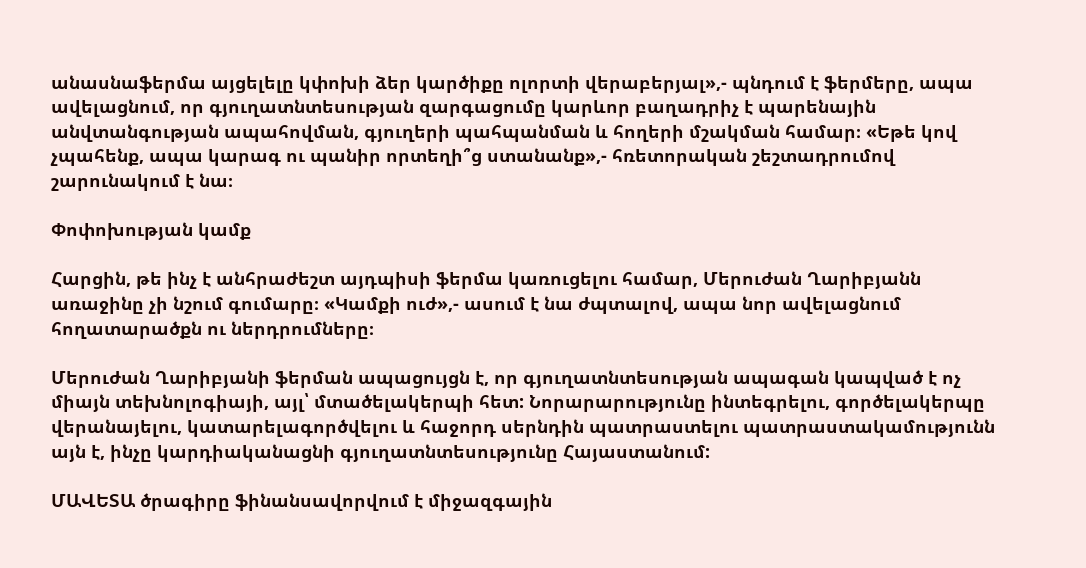անասնաֆերմա այցելելը կփոխի ձեր կարծիքը ոլորտի վերաբերյալ»,- պնդում է ֆերմերը, ապա ավելացնում, որ գյուղատնտեսության զարգացումը կարևոր բաղադրիչ է պարենային անվտանգության ապահովման, գյուղերի պահպանման և հողերի մշակման համար։ «Եթե կով չպահենք, ապա կարագ ու պանիր որտեղի՞ց ստանանք»,- հռետորական շեշտադրումով շարունակում է նա։

Փոփոխության կամք

Հարցին, թե ինչ է անհրաժեշտ այդպիսի ֆերմա կառուցելու համար, Մերուժան Ղարիբյանն առաջինը չի նշում գումարը։ «Կամքի ուժ»,- ասում է նա ժպտալով, ապա նոր ավելացնում հողատարածքն ու ներդրումները։

Մերուժան Ղարիբյանի ֆերման ապացույցն է, որ գյուղատնտեսության ապագան կապված է ոչ միայն տեխնոլոգիայի, այլ՝ մտածելակերպի հետ: Նորարարությունը ինտեգրելու, գործելակերպը վերանայելու, կատարելագործվելու և հաջորդ սերնդին պատրաստելու պատրաստակամությունն այն է, ինչը կարդիականացնի գյուղատնտեսությունը Հայաստանում:

ՄԱՎԵՏԱ ծրագիրը ֆինանսավորվում է միջազգային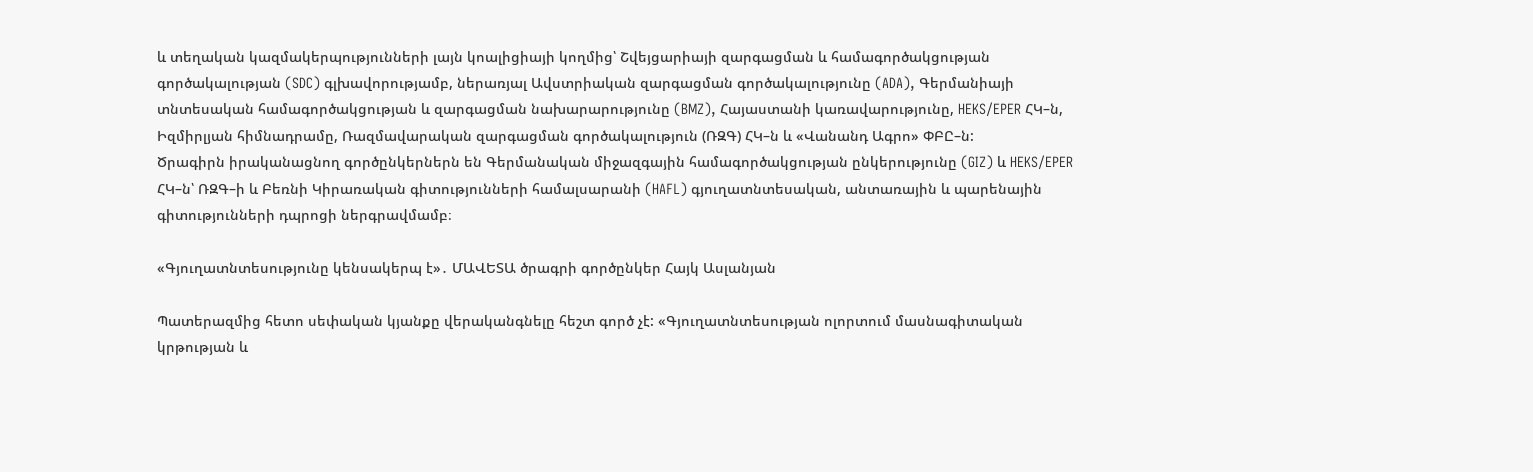և տեղական կազմակերպությունների լայն կոալիցիայի կողմից՝ Շվեյցարիայի զարգացման և համագործակցության գործակալության (SDC) գլխավորությամբ, ներառյալ Ավստրիական զարգացման գործակալությունը (ADA), Գերմանիայի տնտեսական համագործակցության և զարգացման նախարարությունը (BMZ), Հայաստանի կառավարությունը, HEKS/EPER ՀԿ–ն, Իզմիրլյան հիմնադրամը, Ռազմավարական զարգացման գործակալություն (ՌԶԳ) ՀԿ–ն և «Վանանդ Ագրո» ՓԲԸ–ն:
Ծրագիրն իրականացնող գործընկերներն են Գերմանական միջազգային համագործակցության ընկերությունը (GIZ) և HEKS/EPER ՀԿ–ն՝ ՌԶԳ–ի և Բեռնի Կիրառական գիտությունների համալսարանի (HAFL) գյուղատնտեսական, անտառային և պարենային գիտությունների դպրոցի ներգրավմամբ։

«Գյուղատնտեսությունը կենսակերպ է»․ ՄԱՎԵՏԱ ծրագրի գործընկեր Հայկ Ասլանյան

Պատերազմից հետո սեփական կյանքը վերականգնելը հեշտ գործ չէ: «Գյուղատնտեսության ոլորտում մասնագիտական կրթության և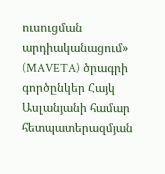ուսուցման արդիականացում» (MAVETA) ծրագրի գործընկեր Հայկ Ասլանյանի համար հետպատերազմյան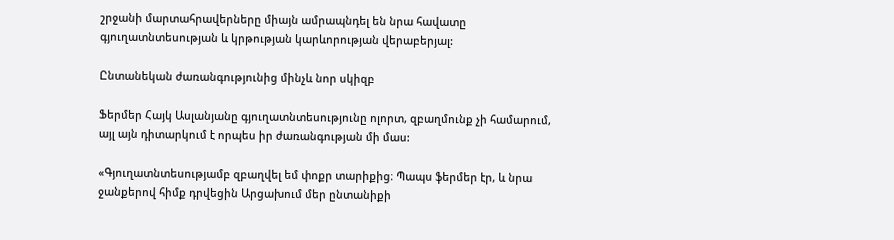շրջանի մարտահրավերները միայն ամրապնդել են նրա հավատը գյուղատնտեսության և կրթության կարևորության վերաբերյալ:

Ընտանեկան ժառանգությունից մինչև նոր սկիզբ

Ֆերմեր Հայկ Ասլանյանը գյուղատնտեսությունը ոլորտ, զբաղմունք չի համարում, այլ այն դիտարկում է որպես իր ժառանգության մի մաս:

«Գյուղատնտեսությամբ զբաղվել եմ փոքր տարիքից։ Պապս ֆերմեր էր, և նրա ջանքերով հիմք դրվեցին Արցախում մեր ընտանիքի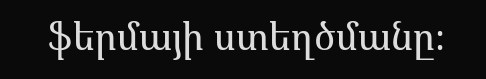ֆերմայի ստեղծմանը։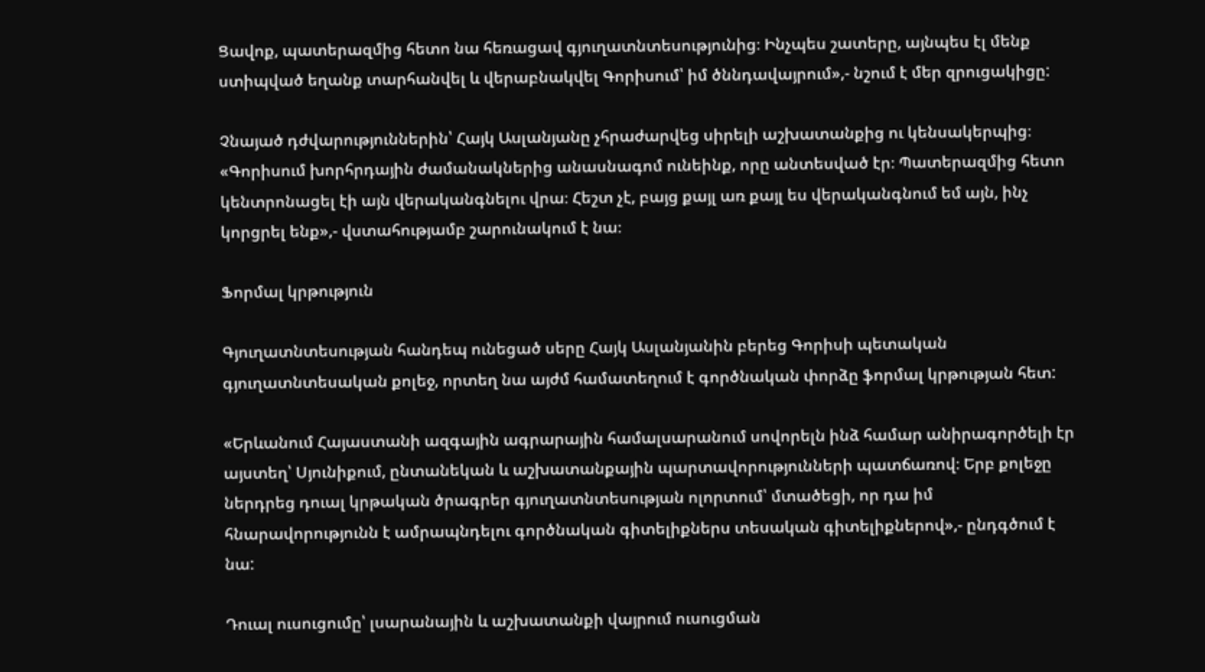Ցավոք, պատերազմից հետո նա հեռացավ գյուղատնտեսությունից։ Ինչպես շատերը, այնպես էլ մենք ստիպված եղանք տարհանվել և վերաբնակվել Գորիսում՝ իմ ծննդավայրում»,- նշում է մեր զրուցակիցը:

Չնայած դժվարություններին՝ Հայկ Ասլանյանը չհրաժարվեց սիրելի աշխատանքից ու կենսակերպից։ «Գորիսում խորհրդային ժամանակներից անասնագոմ ունեինք, որը անտեսված էր։ Պատերազմից հետո կենտրոնացել էի այն վերականգնելու վրա։ Հեշտ չէ, բայց քայլ առ քայլ ես վերականգնում եմ այն, ինչ կորցրել ենք»,- վստահությամբ շարունակում է նա։

Ֆորմալ կրթություն

Գյուղատնտեսության հանդեպ ունեցած սերը Հայկ Ասլանյանին բերեց Գորիսի պետական գյուղատնտեսական քոլեջ, որտեղ նա այժմ համատեղում է գործնական փորձը ֆորմալ կրթության հետ:

«Երևանում Հայաստանի ազգային ագրարային համալսարանում սովորելն ինձ համար անիրագործելի էր այստեղ՝ Սյունիքում, ընտանեկան և աշխատանքային պարտավորությունների պատճառով։ Երբ քոլեջը ներդրեց դուալ կրթական ծրագրեր գյուղատնտեսության ոլորտում՝ մտածեցի, որ դա իմ հնարավորությունն է ամրապնդելու գործնական գիտելիքներս տեսական գիտելիքներով»,- ընդգծում է նա:

Դուալ ուսուցումը՝ լսարանային և աշխատանքի վայրում ուսուցման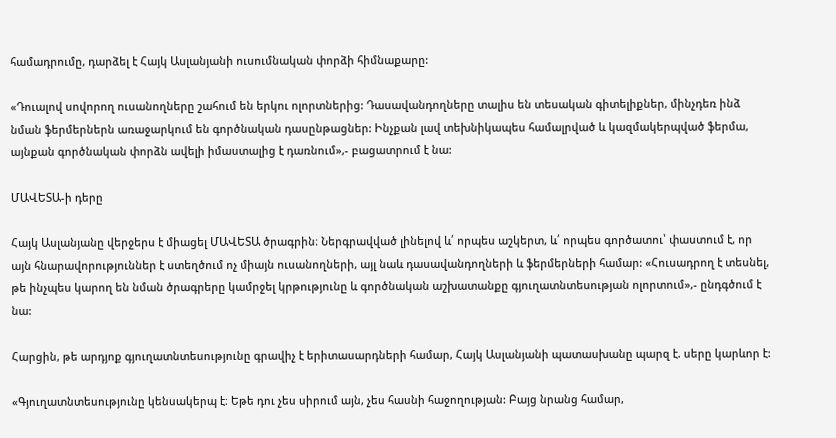համադրումը, դարձել է Հայկ Ասլանյանի ուսումնական փորձի հիմնաքարը:

«Դուալով սովորող ուսանողները շահում են երկու ոլորտներից: Դասավանդողները տալիս են տեսական գիտելիքներ, մինչդեռ ինձ նման ֆերմերներն առաջարկում են գործնական դասընթացներ: Ինչքան լավ տեխնիկապես համալրված և կազմակերպված ֆերմա, այնքան գործնական փորձն ավելի իմաստալից է դառնում»,- բացատրում է նա:

ՄԱՎԵՏԱ-ի դերը

Հայկ Ասլանյանը վերջերս է միացել ՄԱՎԵՏԱ ծրագրին։ Ներգրավված լինելով և՛ որպես աշկերտ, և՛ որպես գործատու՝ փաստում է, որ այն հնարավորություններ է ստեղծում ոչ միայն ուսանողների, այլ նաև դասավանդողների և ֆերմերների համար: «Հուսադրող է տեսնել, թե ինչպես կարող են նման ծրագրերը կամրջել կրթությունը և գործնական աշխատանքը գյուղատնտեսության ոլորտում»,- ընդգծում է նա:

Հարցին, թե արդյոք գյուղատնտեսությունը գրավիչ է երիտասարդների համար, Հայկ Ասլանյանի պատասխանը պարզ է. սերը կարևոր է:

«Գյուղատնտեսությունը կենսակերպ է։ Եթե դու չես սիրում այն, չես հասնի հաջողության: Բայց նրանց համար,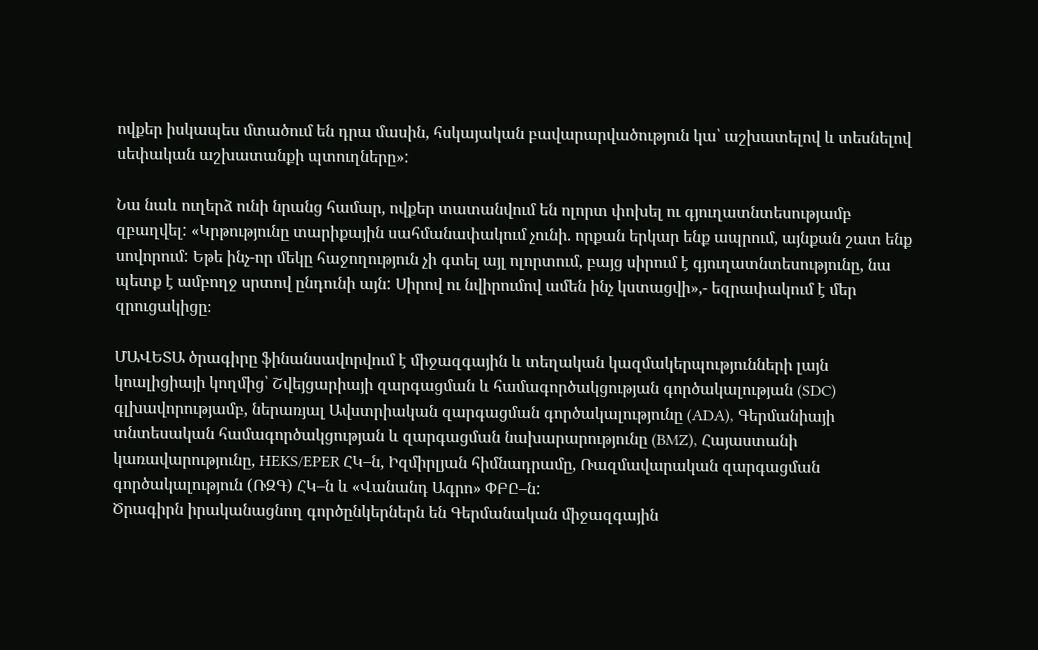ովքեր իսկապես մտածում են դրա մասին, հսկայական բավարարվածություն կա՝ աշխատելով և տեսնելով սեփական աշխատանքի պտուղները»:

Նա նաև ուղերձ ունի նրանց համար, ովքեր տատանվում են ոլորտ փոխել ու գյուղատնտեսությամբ զբաղվել: «Կրթությունը տարիքային սահմանափակում չունի. որքան երկար ենք ապրում, այնքան շատ ենք սովորում: Եթե ինչ-որ մեկը հաջողություն չի գտել այլ ոլորտում, բայց սիրում է գյուղատնտեսությունը, նա պետք է ամբողջ սրտով ընդունի այն: Սիրով ու նվիրումով ամեն ինչ կստացվի»,- եզրափակում է մեր զրուցակիցը։

ՄԱՎԵՏԱ ծրագիրը ֆինանսավորվում է միջազգային և տեղական կազմակերպությունների լայն կոալիցիայի կողմից՝ Շվեյցարիայի զարգացման և համագործակցության գործակալության (SDC) գլխավորությամբ, ներառյալ Ավստրիական զարգացման գործակալությունը (ADA), Գերմանիայի տնտեսական համագործակցության և զարգացման նախարարությունը (BMZ), Հայաստանի կառավարությունը, HEKS/EPER ՀԿ–ն, Իզմիրլյան հիմնադրամը, Ռազմավարական զարգացման գործակալություն (ՌԶԳ) ՀԿ–ն և «Վանանդ Ագրո» ՓԲԸ–ն:
Ծրագիրն իրականացնող գործընկերներն են Գերմանական միջազգային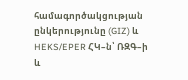համագործակցության ընկերությունը (GIZ) և HEKS/EPER ՀԿ–ն՝ ՌԶԳ–ի և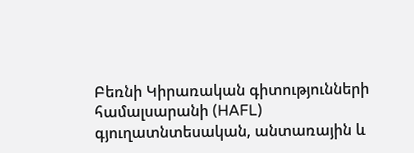Բեռնի Կիրառական գիտությունների համալսարանի (HAFL) գյուղատնտեսական, անտառային և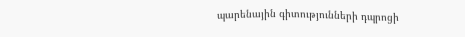պարենային գիտությունների դպրոցի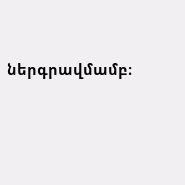ներգրավմամբ։